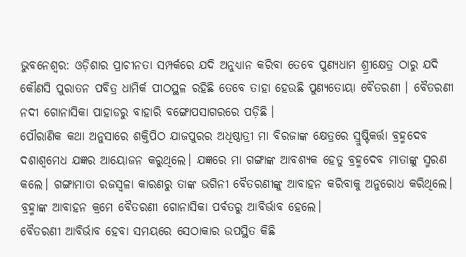ଭୁବନେଶ୍ଵର: ଓଡ଼ିଶାର ପ୍ରାଚୀନତା ସମ୍ପର୍କରେ ଯଦି ଅନୁଧ୍ୟାନ କରିବା ତେବେ ପୁଣ୍ୟଧାମ ଶ୍ର୍ରୀକ୍ଷେତ୍ର ଠାରୁ ଯଦି କୌଣସି ପୁରାତନ ପବିତ୍ର ଧାମିର୍କ ପୀଠସ୍ଥଳ ରହିଛି ତେବେ ତାହା ହେଉଛି ପୁଣ୍ୟତୋୟା ବୈତରଣୀ । ବୈତରଣୀ ନଦୀ ଗୋନାସିକା ପାହାଡରୁ ବାହାରି ବଙ୍ଗୋପସାଗରରେ ପଡ଼ିଛି ।
ପୌରାଣିକ କଥା ଅନୁସାରେ ଶକ୍ତିପିଠ ଯାଜପୁରର ଅଧିଷ୍ଠାତ୍ରୀ ମା ବିରଜାଙ୍କ କ୍ଷେତ୍ରରେ ସ୍ରୁଷ୍ଟିକର୍ତ୍ତା ବ୍ରହ୍ମଦେବ ଦଶାଶ୍ୱମେଧ ଯଜ୍ଞର ଆୟୋଜନ କରୁଥିଲେ। ଯଜ୍ଞରେ ମା ଗଙ୍ଗାଙ୍କ ଆବଶ୍ୟକ ହେତୁ ବ୍ରହ୍ମଦେବ ମାତାଙ୍କୁ ସ୍ମରଣ କଲେ। ଗଙ୍ଗାମାତା ରଜସ୍ଵଳା କାରଣରୁ ତାଙ୍କ ଭଗିନୀ ବୈତରଣୀଙ୍କୁ ଆବାହନ କରିବାକୁ ଅନୁରୋଧ କରିଥିଲେ। ବ୍ରହ୍ମାଙ୍କ ଆବାହନ କ୍ରମେ ବୈତରଣୀ ଗୋନାସିକା ପର୍ବତରୁ ଆବିର୍ଭାବ ହେଲେ।
ବୈତରଣୀ ଆବିର୍ଭାବ ହେବା ସମୟରେ ସେଠାକାର ଉପସ୍ଥିତ କିଛି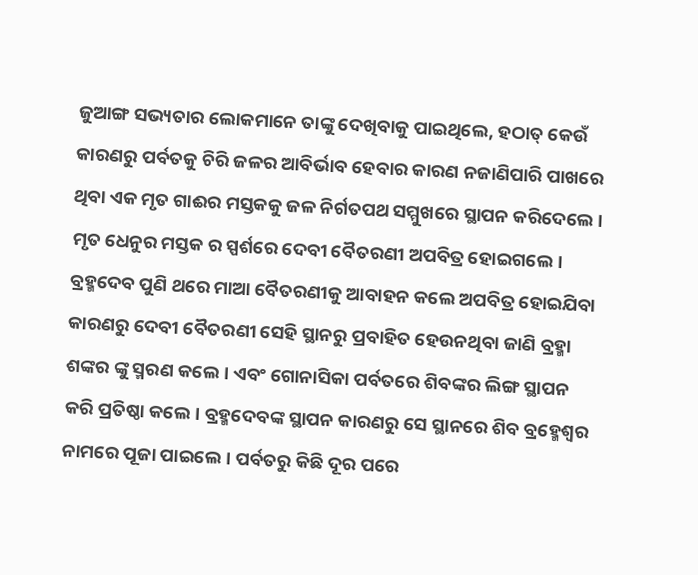ଜୁଆଙ୍ଗ ସଭ୍ୟତାର ଲୋକମାନେ ତାଙ୍କୁ ଦେଖିବାକୁ ପାଇଥିଲେ, ହଠାତ୍ କେଉଁ କାରଣରୁ ପର୍ବତକୁ ଚିରି ଜଳର ଆବିର୍ଭାବ ହେବାର କାରଣ ନଜାଣିପାରି ପାଖରେ ଥିବା ଏକ ମୃତ ଗାଈର ମସ୍ତକକୁ ଜଳ ନିର୍ଗତପଥ ସମ୍ମୁଖରେ ସ୍ଥାପନ କରିଦେଲେ । ମୃତ ଧେନୁର ମସ୍ତକ ର ସ୍ପର୍ଶରେ ଦେବୀ ବୈତରଣୀ ଅପବିତ୍ର ହୋଇଗଲେ।
ବ୍ରହ୍ମଦେବ ପୁଣି ଥରେ ମାଆ ବୈତରଣୀକୁ ଆବାହନ କଲେ ଅପବିତ୍ର ହୋଇଯିବା କାରଣରୁ ଦେବୀ ବୈତରଣୀ ସେହି ସ୍ଥାନରୁ ପ୍ରବାହିତ ହେଉନଥିବା ଜାଣି ବ୍ରହ୍ମା ଶଙ୍କର ଙ୍କୁ ସ୍ମରଣ କଲେ। ଏବଂ ଗୋନାସିକା ପର୍ବତରେ ଶିବଙ୍କର ଲିଙ୍ଗ ସ୍ଥାପନ କରି ପ୍ରତିଷ୍ଠା କଲେ। ବ୍ରହ୍ମଦେବଙ୍କ ସ୍ଥାପନ କାରଣରୁ ସେ ସ୍ଥାନରେ ଶିବ ବ୍ରହ୍ମେଶ୍ବର ନାମରେ ପୂଜା ପାଇଲେ। ପର୍ବତରୁ କିଛି ଦୂର ପରେ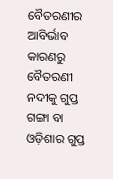ବୈତରଣୀର ଆବିର୍ଭାବ କାରଣରୁ ବୈତରଣୀ ନଦୀକୁ ଗୁପ୍ତ ଗଙ୍ଗା ବା ଓଡ଼ିଶାର ଗୁପ୍ତ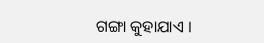ଗଙ୍ଗା କୁହାଯାଏ ।